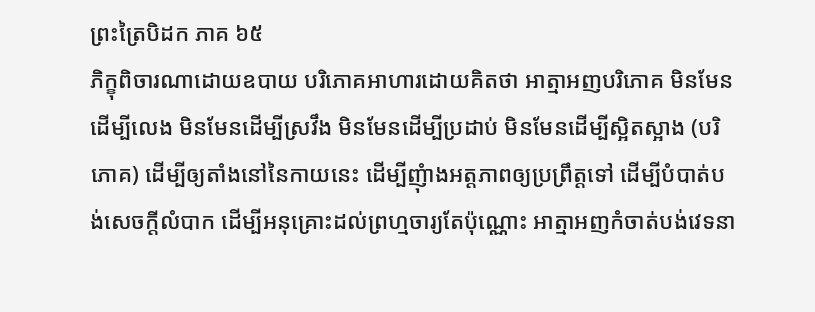ព្រះត្រៃបិដក ភាគ ៦៥
ភិក្ខុពិចារណាដោយឧបាយ បរិភោគអាហារដោយគិតថា អាត្មាអញបរិភោគ មិនមែនដើម្បីលេង មិនមែនដើម្បីស្រវឹង មិនមែនដើម្បីប្រដាប់ មិនមែនដើម្បីស្អិតស្អាង (បរិភោគ) ដើម្បីឲ្យតាំងនៅនៃកាយនេះ ដើម្បីញុំាងអត្តភាពឲ្យប្រព្រឹត្តទៅ ដើម្បីបំបាត់បង់សេចក្តីលំបាក ដើម្បីអនុគ្រោះដល់ព្រហ្មចារ្យតែប៉ុណ្ណោះ អាត្មាអញកំចាត់បង់វេទនា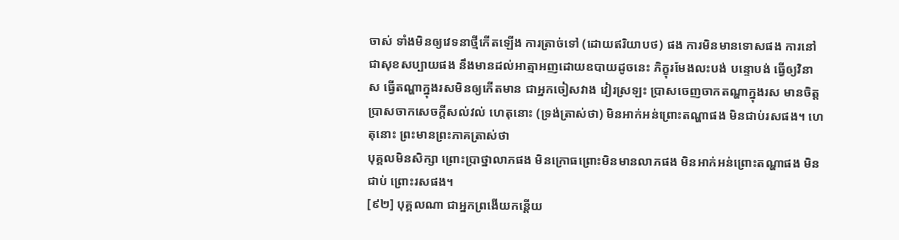ចាស់ ទាំងមិនឲ្យវេទនាថ្មីកើតឡើង ការត្រាច់ទៅ (ដោយឥរិយាបថ) ផង ការមិនមានទោសផង ការនៅជាសុខសប្បាយផង នឹងមានដល់អាត្មាអញដោយឧបាយដូចនេះ ភិក្ខុរមែងលះបង់ បន្ទោបង់ ធ្វើឲ្យវិនាស ធ្វើតណ្ហាក្នុងរសមិនឲ្យកើតមាន ជាអ្នកចៀសវាង វៀរស្រឡះ ប្រាសចេញចាកតណ្ហាក្នុងរស មានចិត្តប្រាសចាកសេចក្តីសល់វល់ ហេតុនោះ (ទ្រង់ត្រាស់ថា) មិនអាក់អន់ព្រោះតណ្ហាផង មិនជាប់រសផង។ ហេតុនោះ ព្រះមានព្រះភាគត្រាស់ថា
បុគ្គលមិនសិក្សា ព្រោះប្រាថ្នាលាភផង មិនក្រោធព្រោះមិនមានលាភផង មិនអាក់អន់ព្រោះតណ្ហាផង មិនជាប់ ព្រោះរសផង។
[៩២] បុគ្គលណា ជាអ្នកព្រងើយកន្តើយ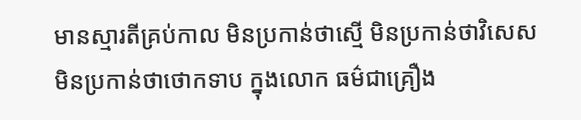មានស្មារតីគ្រប់កាល មិនប្រកាន់ថាស្មើ មិនប្រកាន់ថាវិសេស មិនប្រកាន់ថាថោកទាប ក្នុងលោក ធម៌ជាគ្រឿង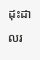ដុះដាលរ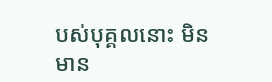បស់បុគ្គលនោះ មិនមាន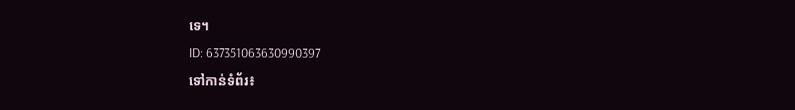ទេ។
ID: 637351063630990397
ទៅកាន់ទំព័រ៖